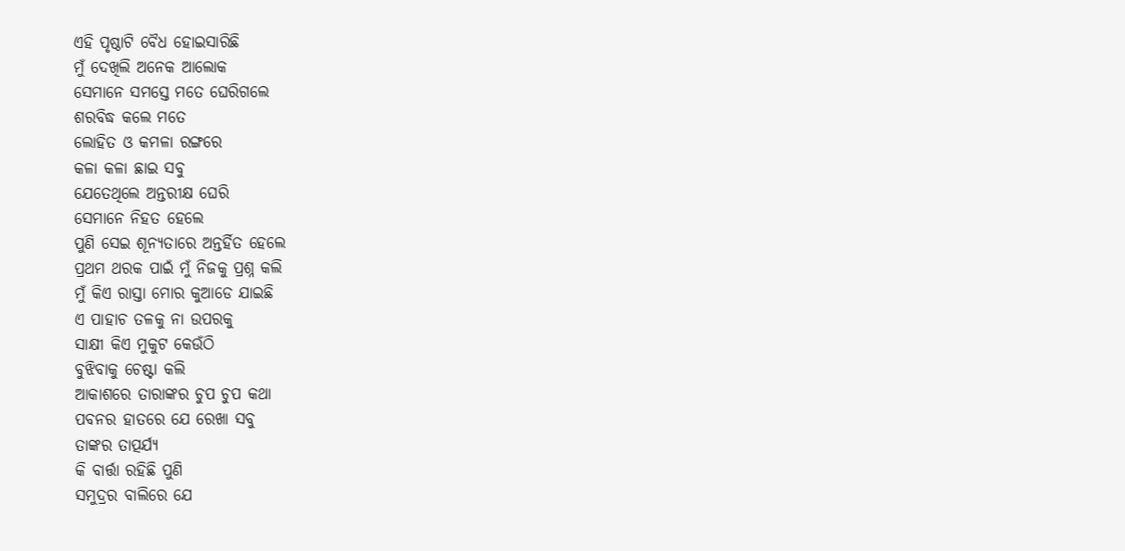ଏହି ପୃଷ୍ଠାଟି ବୈଧ ହୋଇସାରିଛି
ମୁଁ ଦେଖିଲି ଅନେକ ଆଲୋକ
ସେମାନେ ସମସ୍ତେ ମତେ ଘେରିଗଲେ
ଶରବିଦ୍ଧ କଲେ ମତେ
ଲୋହିତ ଓ କମଳା ରଙ୍ଗରେ
କଳା କଳା ଛାଇ ସବୁ
ଯେତେଥିଲେ ଅନ୍ତରୀକ୍ଷ ଘେରି
ସେମାନେ ନିହତ ହେଲେ
ପୁଣି ସେଇ ଶୂନ୍ୟତାରେ ଅନ୍ତର୍ହିତ ହେଲେ
ପ୍ରଥମ ଥରକ ପାଇଁ ମୁଁ ନିଜକୁ ପ୍ରଶ୍ନ କଲି
ମୁଁ କିଏ ରାସ୍ତା ମୋର କୁଆଡେ ଯାଇଛି
ଏ ପାହାଚ ତଳକୁ ନା ଉପରକୁ
ସାକ୍ଷୀ କିଏ ମୁକୁଟ କେଉଁଠି
ବୁଝିବାକୁ ଚେଷ୍ଟା କଲି
ଆକାଶରେ ତାରାଙ୍କର ଚୁପ ଚୁପ କଥା
ପବନର ହାତରେ ଯେ ରେଖା ସବୁ
ତାଙ୍କର ତାତ୍ପର୍ଯ୍ୟ
କି ବାର୍ତ୍ତା ରହିଛି ପୁଣି
ସମୁଦ୍ରର ବାଲିରେ ଯେ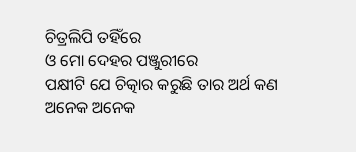ଚିତ୍ରଲିପି ତହିଁରେ
ଓ ମୋ ଦେହର ପଞ୍ଜୁରୀରେ
ପକ୍ଷୀଟି ଯେ ଚିତ୍କାର କରୁଛି ତାର ଅର୍ଥ କଣ
ଅନେକ ଅନେକ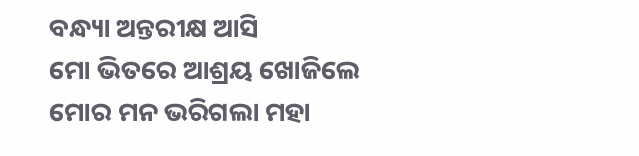ବନ୍ଧ୍ୟା ଅନ୍ତରୀକ୍ଷ ଆସି
ମୋ ଭିତରେ ଆଶ୍ରୟ ଖୋଜିଲେ
ମୋର ମନ ଭରିଗଲା ମହା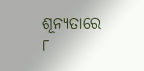ଶୂନ୍ୟତାରେ
୮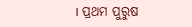। ପ୍ରଥମ ପୁରୁଷ